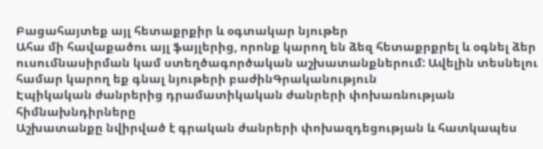Բացահայտեք այլ հետաքրքիր և օգտակար նյութեր
Ահա մի հավաքածու այլ ֆայլերից, որոնք կարող են ձեզ հետաքրքրել և օգնել ձեր ուսումնասիրման կամ ստեղծագործական աշխատանքներում: Ավելին տեսնելու համար կարող եք գնալ նյութերի բաժինԳրականություն
Էպիկական ժանրերից դրամատիկական ժանրերի փոխառնության հիմնախնդիրները
Աշխատանքը նվիրված է գրական ժանրերի փոխազդեցության և հատկապես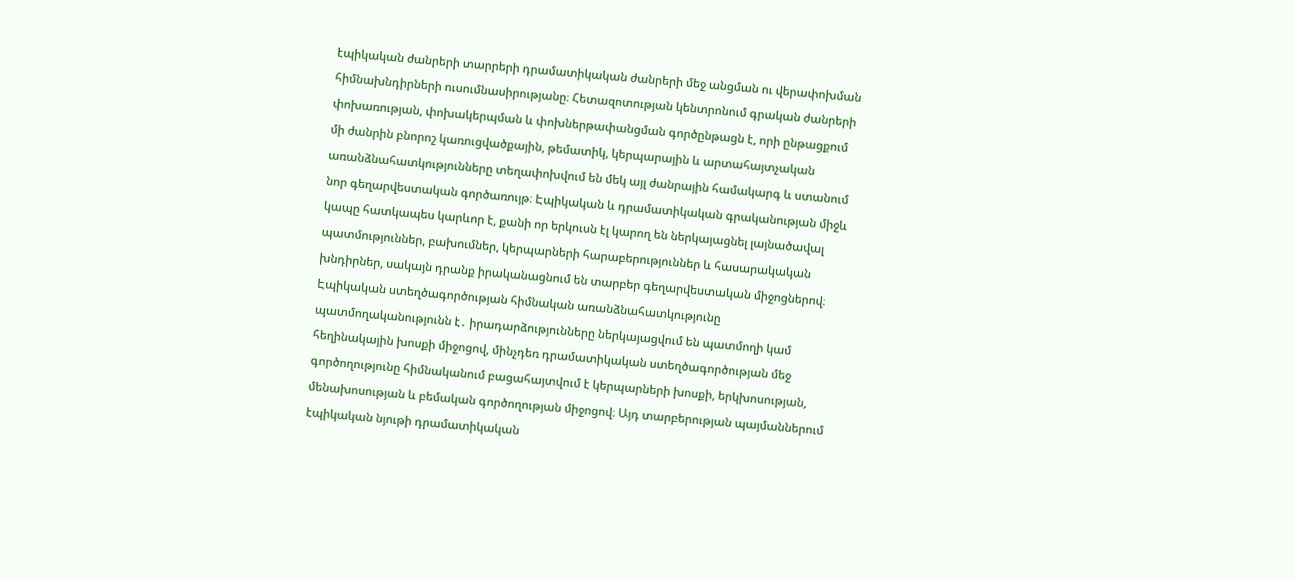էպիկական ժանրերի տարրերի դրամատիկական ժանրերի մեջ անցման ու վերափոխման հիմնախնդիրների ուսումնասիրությանը։ Հետազոտության կենտրոնում գրական ժանրերի փոխառության, փոխակերպման և փոխներթափանցման գործընթացն է, որի ընթացքում մի ժանրին բնորոշ կառուցվածքային, թեմատիկ, կերպարային և արտահայտչական առանձնահատկությունները տեղափոխվում են մեկ այլ ժանրային համակարգ և ստանում նոր գեղարվեստական գործառույթ։ Էպիկական և դրամատիկական գրականության միջև կապը հատկապես կարևոր է, քանի որ երկուսն էլ կարող են ներկայացնել լայնածավալ պատմություններ, բախումներ, կերպարների հարաբերություններ և հասարակական խնդիրներ, սակայն դրանք իրականացնում են տարբեր գեղարվեստական միջոցներով։ Էպիկական ստեղծագործության հիմնական առանձնահատկությունը պատմողականությունն է․ իրադարձությունները ներկայացվում են պատմողի կամ հեղինակային խոսքի միջոցով, մինչդեռ դրամատիկական ստեղծագործության մեջ գործողությունը հիմնականում բացահայտվում է կերպարների խոսքի, երկխոսության, մենախոսության և բեմական գործողության միջոցով։ Այդ տարբերության պայմաններում էպիկական նյութի դրամատիկական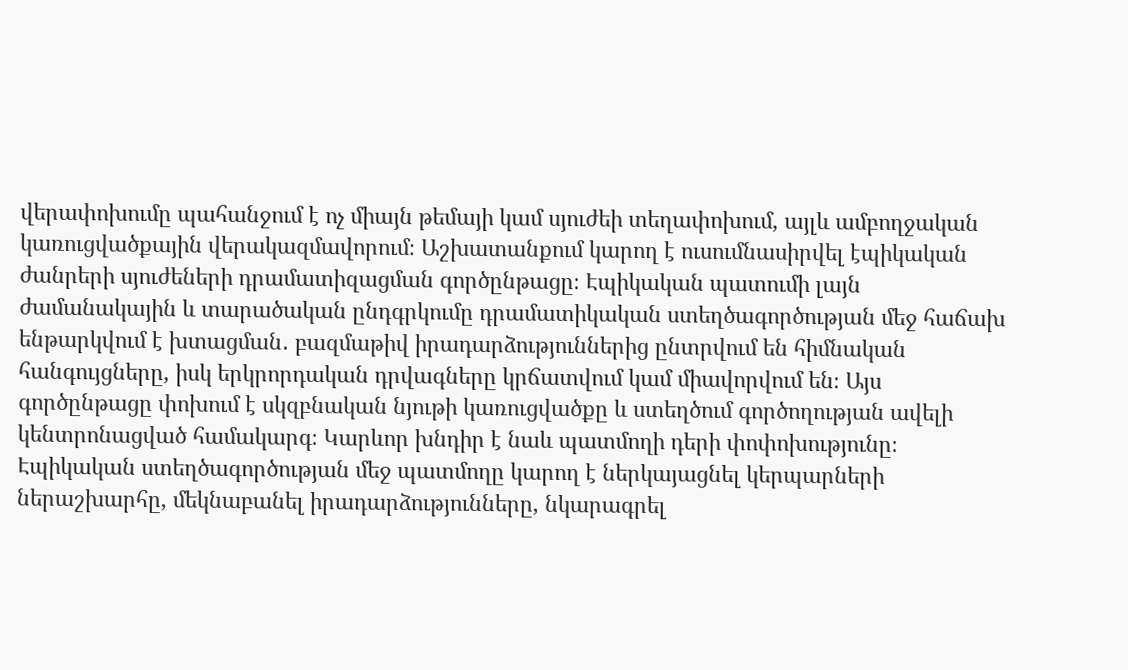վերափոխումը պահանջում է ոչ միայն թեմայի կամ սյուժեի տեղափոխում, այլև ամբողջական կառուցվածքային վերակազմավորում։ Աշխատանքում կարող է ուսումնասիրվել էպիկական ժանրերի սյուժեների դրամատիզացման գործընթացը։ Էպիկական պատումի լայն ժամանակային և տարածական ընդգրկումը դրամատիկական ստեղծագործության մեջ հաճախ ենթարկվում է խտացման․ բազմաթիվ իրադարձություններից ընտրվում են հիմնական հանգույցները, իսկ երկրորդական դրվագները կրճատվում կամ միավորվում են։ Այս գործընթացը փոխում է սկզբնական նյութի կառուցվածքը և ստեղծում գործողության ավելի կենտրոնացված համակարգ։ Կարևոր խնդիր է նաև պատմողի դերի փոփոխությունը։ Էպիկական ստեղծագործության մեջ պատմողը կարող է ներկայացնել կերպարների ներաշխարհը, մեկնաբանել իրադարձությունները, նկարագրել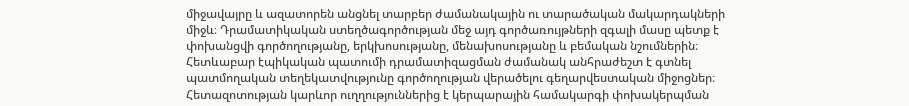միջավայրը և ազատորեն անցնել տարբեր ժամանակային ու տարածական մակարդակների միջև։ Դրամատիկական ստեղծագործության մեջ այդ գործառույթների զգալի մասը պետք է փոխանցվի գործողությանը, երկխոսությանը, մենախոսությանը և բեմական նշումներին։ Հետևաբար էպիկական պատումի դրամատիզացման ժամանակ անհրաժեշտ է գտնել պատմողական տեղեկատվությունը գործողության վերածելու գեղարվեստական միջոցներ։ Հետազոտության կարևոր ուղղություններից է կերպարային համակարգի փոխակերպման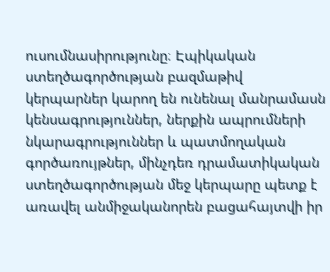ուսումնասիրությունը։ Էպիկական ստեղծագործության բազմաթիվ կերպարներ կարող են ունենալ մանրամասն կենսագրություններ, ներքին ապրումների նկարագրություններ և պատմողական գործառույթներ, մինչդեռ դրամատիկական ստեղծագործության մեջ կերպարը պետք է առավել անմիջականորեն բացահայտվի իր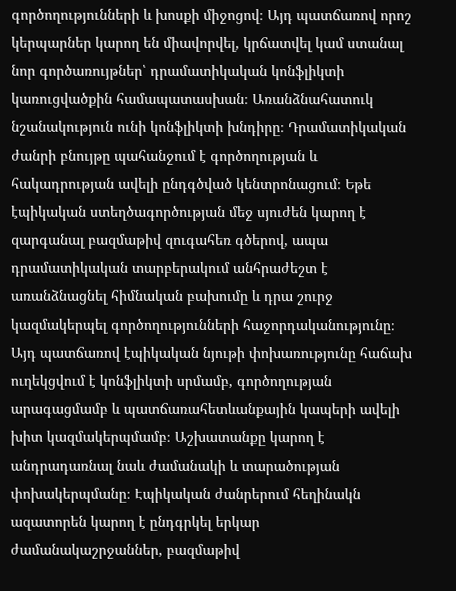գործողությունների և խոսքի միջոցով։ Այդ պատճառով որոշ կերպարներ կարող են միավորվել, կրճատվել կամ ստանալ նոր գործառույթներ՝ դրամատիկական կոնֆլիկտի կառուցվածքին համապատասխան։ Առանձնահատուկ նշանակություն ունի կոնֆլիկտի խնդիրը։ Դրամատիկական ժանրի բնույթը պահանջում է գործողության և հակադրության ավելի ընդգծված կենտրոնացում։ Եթե էպիկական ստեղծագործության մեջ սյուժեն կարող է զարգանալ բազմաթիվ զուգահեռ գծերով, ապա դրամատիկական տարբերակում անհրաժեշտ է առանձնացնել հիմնական բախումը և դրա շուրջ կազմակերպել գործողությունների հաջորդականությունը։ Այդ պատճառով էպիկական նյութի փոխառությունը հաճախ ուղեկցվում է կոնֆլիկտի սրմամբ, գործողության արագացմամբ և պատճառահետևանքային կապերի ավելի խիտ կազմակերպմամբ։ Աշխատանքը կարող է անդրադառնալ նաև ժամանակի և տարածության փոխակերպմանը։ Էպիկական ժանրերում հեղինակն ազատորեն կարող է ընդգրկել երկար ժամանակաշրջաններ, բազմաթիվ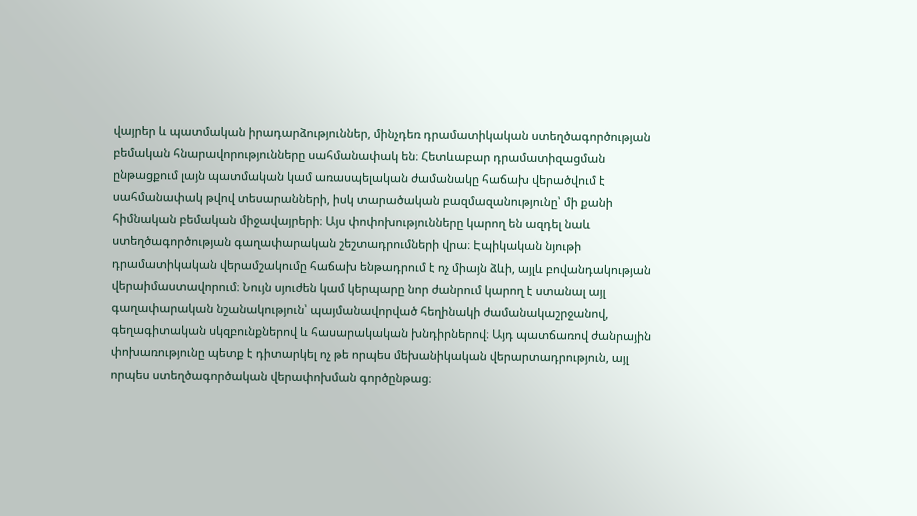վայրեր և պատմական իրադարձություններ, մինչդեռ դրամատիկական ստեղծագործության բեմական հնարավորությունները սահմանափակ են։ Հետևաբար դրամատիզացման ընթացքում լայն պատմական կամ առասպելական ժամանակը հաճախ վերածվում է սահմանափակ թվով տեսարանների, իսկ տարածական բազմազանությունը՝ մի քանի հիմնական բեմական միջավայրերի։ Այս փոփոխությունները կարող են ազդել նաև ստեղծագործության գաղափարական շեշտադրումների վրա։ Էպիկական նյութի դրամատիկական վերամշակումը հաճախ ենթադրում է ոչ միայն ձևի, այլև բովանդակության վերաիմաստավորում։ Նույն սյուժեն կամ կերպարը նոր ժանրում կարող է ստանալ այլ գաղափարական նշանակություն՝ պայմանավորված հեղինակի ժամանակաշրջանով, գեղագիտական սկզբունքներով և հասարակական խնդիրներով։ Այդ պատճառով ժանրային փոխառությունը պետք է դիտարկել ոչ թե որպես մեխանիկական վերարտադրություն, այլ որպես ստեղծագործական վերափոխման գործընթաց։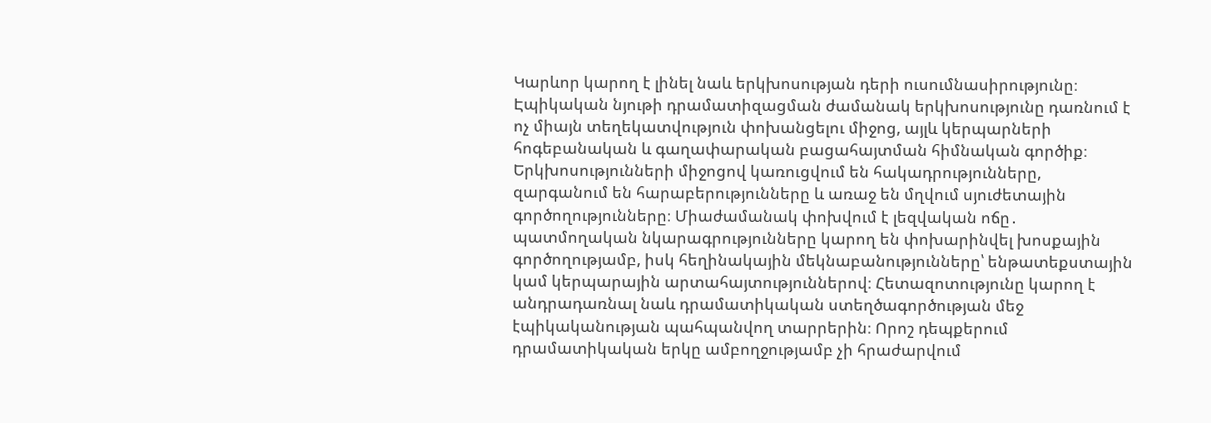Կարևոր կարող է լինել նաև երկխոսության դերի ուսումնասիրությունը։ Էպիկական նյութի դրամատիզացման ժամանակ երկխոսությունը դառնում է ոչ միայն տեղեկատվություն փոխանցելու միջոց, այլև կերպարների հոգեբանական և գաղափարական բացահայտման հիմնական գործիք։ Երկխոսությունների միջոցով կառուցվում են հակադրությունները, զարգանում են հարաբերությունները և առաջ են մղվում սյուժետային գործողությունները։ Միաժամանակ փոխվում է լեզվական ոճը․ պատմողական նկարագրությունները կարող են փոխարինվել խոսքային գործողությամբ, իսկ հեղինակային մեկնաբանությունները՝ ենթատեքստային կամ կերպարային արտահայտություններով։ Հետազոտությունը կարող է անդրադառնալ նաև դրամատիկական ստեղծագործության մեջ էպիկականության պահպանվող տարրերին։ Որոշ դեպքերում դրամատիկական երկը ամբողջությամբ չի հրաժարվում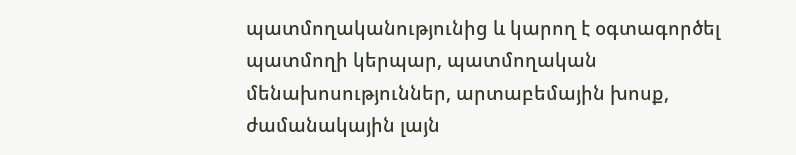պատմողականությունից և կարող է օգտագործել պատմողի կերպար, պատմողական մենախոսություններ, արտաբեմային խոսք, ժամանակային լայն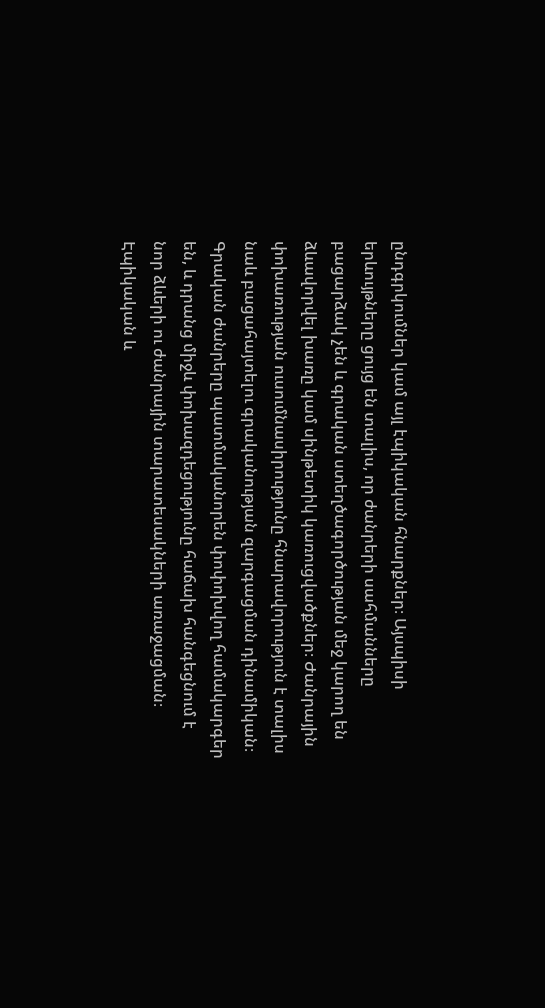ընդգրկումներ կամ այլ էպիկական հնարքներ։ Այսպիսի երևույթները ցույց են տալիս, որ ժանրերի սահմանները բացարձակ չեն և գրական ստեղծագործության մեջ կարող են ձևավորվել խառը կամ սինթետիկ կառուցվածքներ։ Ժանրային փոխառության ուսումնասիրությունը հնարավորություն է տալիս նաև բացահայտելու գրականության զարգացման դինամիկան։ Գրական ժանրերը պատմականորեն փոփոխվող համակարգեր են, և դրանց միջև փոխազդեցությունը հաճախ հանգեցնում է նոր ձևերի ու ժանրային տարատեսակների առաջացման։ Էպիկական և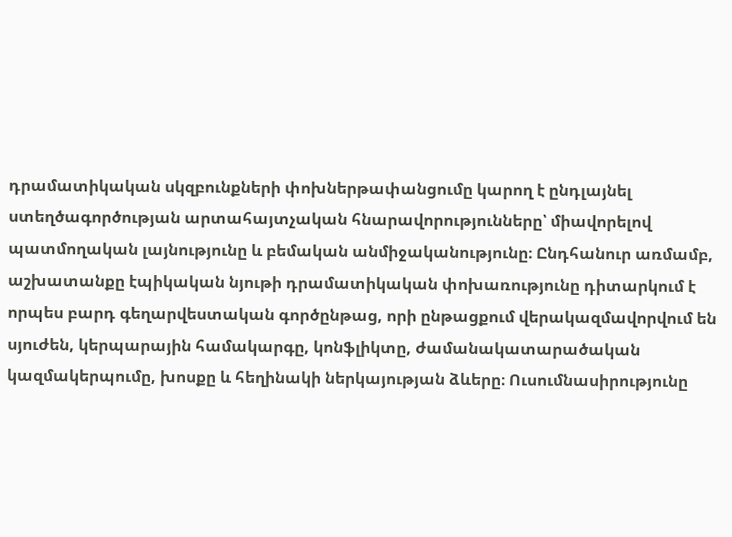դրամատիկական սկզբունքների փոխներթափանցումը կարող է ընդլայնել ստեղծագործության արտահայտչական հնարավորությունները՝ միավորելով պատմողական լայնությունը և բեմական անմիջականությունը։ Ընդհանուր առմամբ, աշխատանքը էպիկական նյութի դրամատիկական փոխառությունը դիտարկում է որպես բարդ գեղարվեստական գործընթաց, որի ընթացքում վերակազմավորվում են սյուժեն, կերպարային համակարգը, կոնֆլիկտը, ժամանակատարածական կազմակերպումը, խոսքը և հեղինակի ներկայության ձևերը։ Ուսումնասիրությունը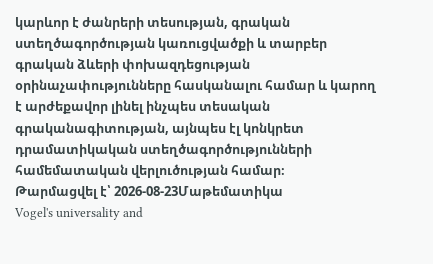կարևոր է ժանրերի տեսության, գրական ստեղծագործության կառուցվածքի և տարբեր գրական ձևերի փոխազդեցության օրինաչափությունները հասկանալու համար և կարող է արժեքավոր լինել ինչպես տեսական գրականագիտության, այնպես էլ կոնկրետ դրամատիկական ստեղծագործությունների համեմատական վերլուծության համար։
Թարմացվել է՝ 2026-08-23Մաթեմատիկա
Vogel's universality and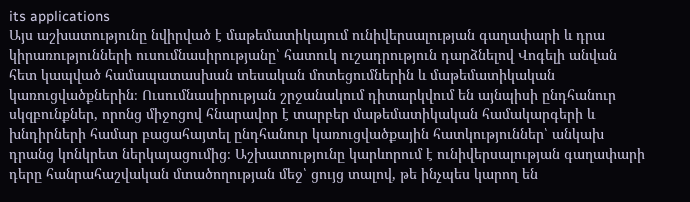its applications
Այս աշխատությունը նվիրված է մաթեմատիկայում ունիվերսալության գաղափարի և դրա կիրառությունների ուսումնասիրությանը՝ հատուկ ուշադրություն դարձնելով Վոգելի անվան հետ կապված համապատասխան տեսական մոտեցումներին և մաթեմատիկական կառուցվածքներին։ Ուսումնասիրության շրջանակում դիտարկվում են այնպիսի ընդհանուր սկզբունքներ, որոնց միջոցով հնարավոր է տարբեր մաթեմատիկական համակարգերի և խնդիրների համար բացահայտել ընդհանուր կառուցվածքային հատկություններ՝ անկախ դրանց կոնկրետ ներկայացումից։ Աշխատությունը կարևորում է ունիվերսալության գաղափարի դերը հանրահաշվական մտածողության մեջ՝ ցույց տալով, թե ինչպես կարող են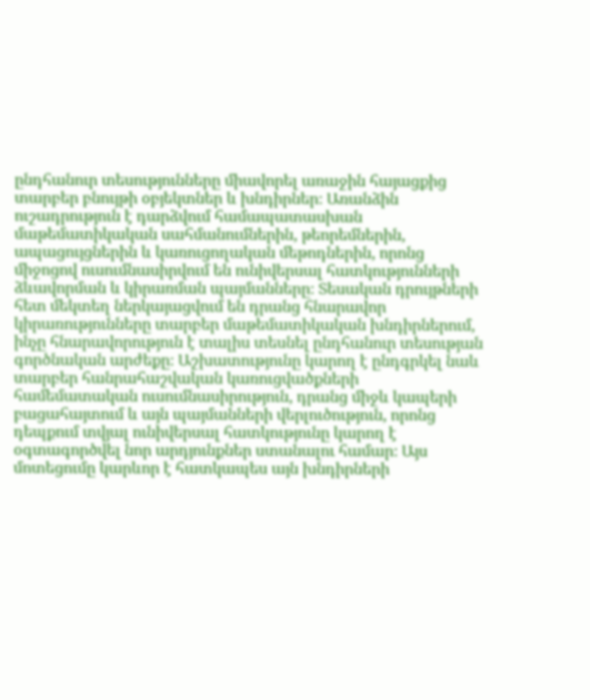ընդհանուր տեսությունները միավորել առաջին հայացքից տարբեր բնույթի օբյեկտներ և խնդիրներ։ Առանձին ուշադրություն է դարձվում համապատասխան մաթեմատիկական սահմանումներին, թեորեմներին, ապացույցներին և կառուցողական մեթոդներին, որոնց միջոցով ուսումնասիրվում են ունիվերսալ հատկությունների ձևավորման և կիրառման պայմանները։ Տեսական դրույթների հետ մեկտեղ ներկայացվում են դրանց հնարավոր կիրառությունները տարբեր մաթեմատիկական խնդիրներում, ինչը հնարավորություն է տալիս տեսնել ընդհանուր տեսության գործնական արժեքը։ Աշխատությունը կարող է ընդգրկել նաև տարբեր հանրահաշվական կառուցվածքների համեմատական ուսումնասիրություն, դրանց միջև կապերի բացահայտում և այն պայմանների վերլուծություն, որոնց դեպքում տվյալ ունիվերսալ հատկությունը կարող է օգտագործվել նոր արդյունքներ ստանալու համար։ Այս մոտեցումը կարևոր է հատկապես այն խնդիրների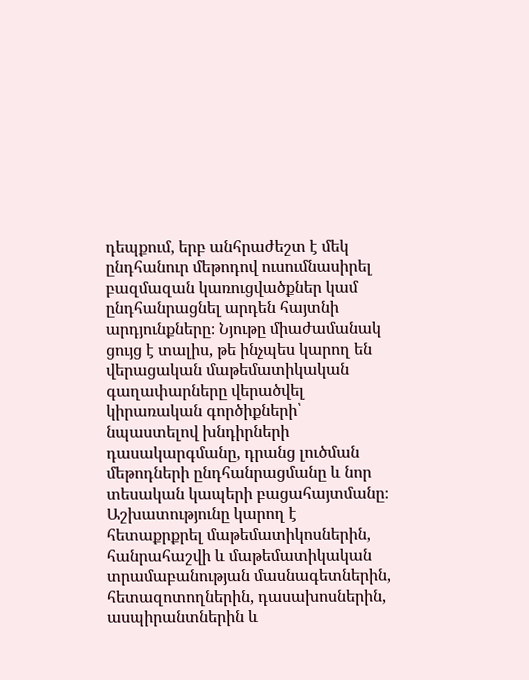դեպքում, երբ անհրաժեշտ է մեկ ընդհանուր մեթոդով ուսումնասիրել բազմազան կառուցվածքներ կամ ընդհանրացնել արդեն հայտնի արդյունքները։ Նյութը միաժամանակ ցույց է տալիս, թե ինչպես կարող են վերացական մաթեմատիկական գաղափարները վերածվել կիրառական գործիքների՝ նպաստելով խնդիրների դասակարգմանը, դրանց լուծման մեթոդների ընդհանրացմանը և նոր տեսական կապերի բացահայտմանը։ Աշխատությունը կարող է հետաքրքրել մաթեմատիկոսներին, հանրահաշվի և մաթեմատիկական տրամաբանության մասնագետներին, հետազոտողներին, դասախոսներին, ասպիրանտներին և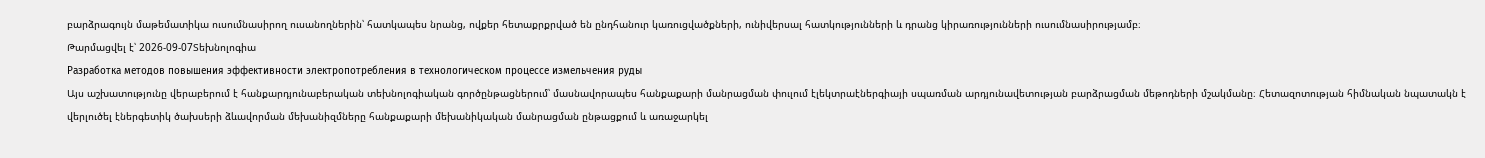բարձրագույն մաթեմատիկա ուսումնասիրող ուսանողներին՝ հատկապես նրանց, ովքեր հետաքրքրված են ընդհանուր կառուցվածքների, ունիվերսալ հատկությունների և դրանց կիրառությունների ուսումնասիրությամբ։
Թարմացվել է՝ 2026-09-07Տեխնոլոգիա
Разработка методов повышения эффективности электропотребления в технологическом процессе измельчения руды
Այս աշխատությունը վերաբերում է հանքարդյունաբերական տեխնոլոգիական գործընթացներում՝ մասնավորապես հանքաքարի մանրացման փուլում էլեկտրաէներգիայի սպառման արդյունավետության բարձրացման մեթոդների մշակմանը։ Հետազոտության հիմնական նպատակն է վերլուծել էներգետիկ ծախսերի ձևավորման մեխանիզմները հանքաքարի մեխանիկական մանրացման ընթացքում և առաջարկել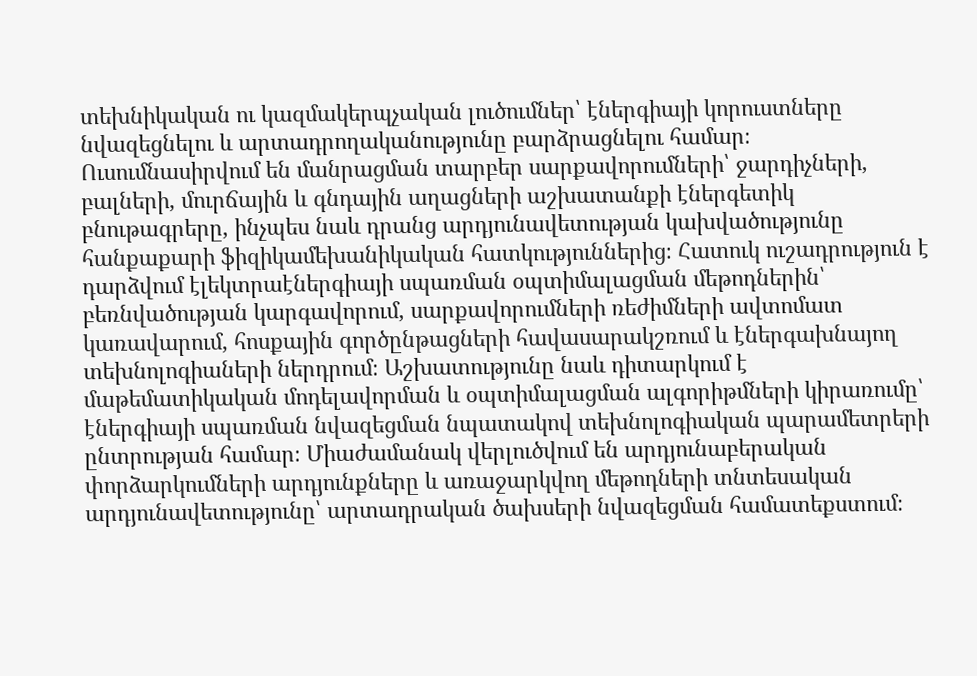տեխնիկական ու կազմակերպչական լուծումներ՝ էներգիայի կորուստները նվազեցնելու և արտադրողականությունը բարձրացնելու համար։ Ուսումնասիրվում են մանրացման տարբեր սարքավորումների՝ ջարդիչների, բալների, մուրճային և գնդային աղացների աշխատանքի էներգետիկ բնութագրերը, ինչպես նաև դրանց արդյունավետության կախվածությունը հանքաքարի ֆիզիկամեխանիկական հատկություններից։ Հատուկ ուշադրություն է դարձվում էլեկտրաէներգիայի սպառման օպտիմալացման մեթոդներին՝ բեռնվածության կարգավորում, սարքավորումների ռեժիմների ավտոմատ կառավարում, հոսքային գործընթացների հավասարակշռում և էներգախնայող տեխնոլոգիաների ներդրում։ Աշխատությունը նաև դիտարկում է մաթեմատիկական մոդելավորման և օպտիմալացման ալգորիթմների կիրառումը՝ էներգիայի սպառման նվազեցման նպատակով տեխնոլոգիական պարամետրերի ընտրության համար։ Միաժամանակ վերլուծվում են արդյունաբերական փորձարկումների արդյունքները և առաջարկվող մեթոդների տնտեսական արդյունավետությունը՝ արտադրական ծախսերի նվազեցման համատեքստում։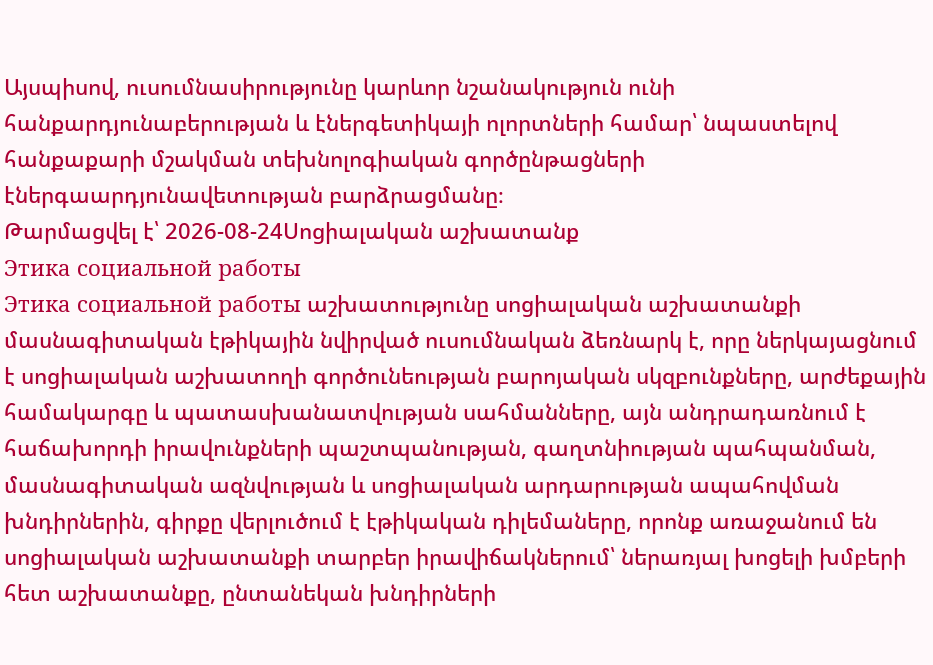Այսպիսով, ուսումնասիրությունը կարևոր նշանակություն ունի հանքարդյունաբերության և էներգետիկայի ոլորտների համար՝ նպաստելով հանքաքարի մշակման տեխնոլոգիական գործընթացների էներգաարդյունավետության բարձրացմանը։
Թարմացվել է՝ 2026-08-24Սոցիալական աշխատանք
Этика социальной работы
Этика социальной работы աշխատությունը սոցիալական աշխատանքի մասնագիտական էթիկային նվիրված ուսումնական ձեռնարկ է, որը ներկայացնում է սոցիալական աշխատողի գործունեության բարոյական սկզբունքները, արժեքային համակարգը և պատասխանատվության սահմանները, այն անդրադառնում է հաճախորդի իրավունքների պաշտպանության, գաղտնիության պահպանման, մասնագիտական ազնվության և սոցիալական արդարության ապահովման խնդիրներին, գիրքը վերլուծում է էթիկական դիլեմաները, որոնք առաջանում են սոցիալական աշխատանքի տարբեր իրավիճակներում՝ ներառյալ խոցելի խմբերի հետ աշխատանքը, ընտանեկան խնդիրների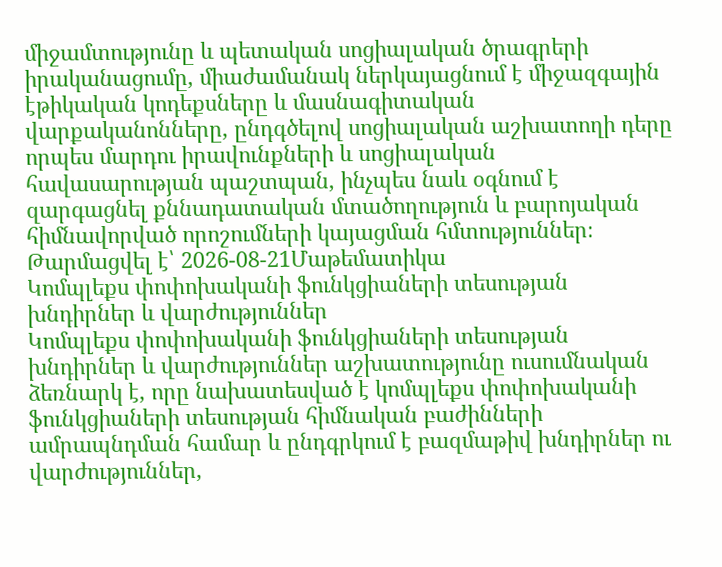միջամտությունը և պետական սոցիալական ծրագրերի իրականացումը, միաժամանակ ներկայացնում է միջազգային էթիկական կոդեքսները և մասնագիտական վարքականոնները, ընդգծելով սոցիալական աշխատողի դերը որպես մարդու իրավունքների և սոցիալական հավասարության պաշտպան, ինչպես նաև օգնում է զարգացնել քննադատական մտածողություն և բարոյական հիմնավորված որոշումների կայացման հմտություններ։
Թարմացվել է՝ 2026-08-21Մաթեմատիկա
Կոմպլեքս փոփոխականի ֆունկցիաների տեսության խնդիրներ և վարժություններ
Կոմպլեքս փոփոխականի ֆունկցիաների տեսության խնդիրներ և վարժություններ աշխատությունը ուսումնական ձեռնարկ է, որը նախատեսված է կոմպլեքս փոփոխականի ֆունկցիաների տեսության հիմնական բաժինների ամրապնդման համար և ընդգրկում է բազմաթիվ խնդիրներ ու վարժություններ,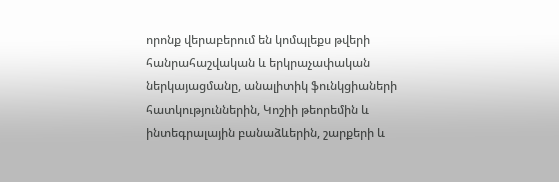որոնք վերաբերում են կոմպլեքս թվերի հանրահաշվական և երկրաչափական ներկայացմանը, անալիտիկ ֆունկցիաների հատկություններին, Կոշիի թեորեմին և ինտեգրալային բանաձևերին, շարքերի և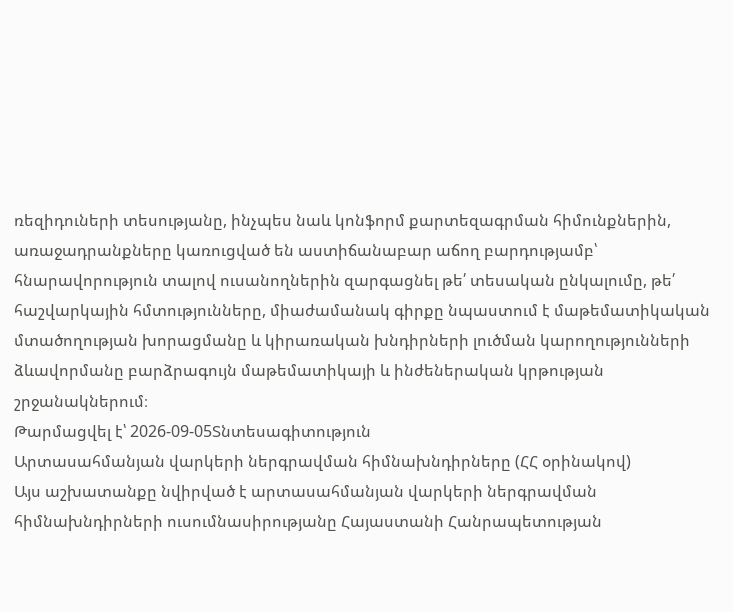ռեզիդուների տեսությանը, ինչպես նաև կոնֆորմ քարտեզագրման հիմունքներին, առաջադրանքները կառուցված են աստիճանաբար աճող բարդությամբ՝ հնարավորություն տալով ուսանողներին զարգացնել թե՛ տեսական ընկալումը, թե՛ հաշվարկային հմտությունները, միաժամանակ գիրքը նպաստում է մաթեմատիկական մտածողության խորացմանը և կիրառական խնդիրների լուծման կարողությունների ձևավորմանը բարձրագույն մաթեմատիկայի և ինժեներական կրթության շրջանակներում։
Թարմացվել է՝ 2026-09-05Տնտեսագիտություն
Արտասահմանյան վարկերի ներգրավման հիմնախնդիրները (ՀՀ օրինակով)
Այս աշխատանքը նվիրված է արտասահմանյան վարկերի ներգրավման հիմնախնդիրների ուսումնասիրությանը Հայաստանի Հանրապետության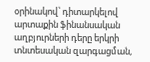օրինակով՝ դիտարկելով արտաքին ֆինանսական աղբյուրների դերը երկրի տնտեսական զարգացման,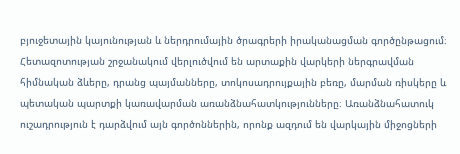բյուջետային կայունության և ներդրումային ծրագրերի իրականացման գործընթացում։ Հետազոտության շրջանակում վերլուծվում են արտաքին վարկերի ներգրավման հիմնական ձևերը, դրանց պայմանները, տոկոսադրույքային բեռը, մարման ռիսկերը և պետական պարտքի կառավարման առանձնահատկությունները։ Առանձնահատուկ ուշադրություն է դարձվում այն գործոններին, որոնք ազդում են վարկային միջոցների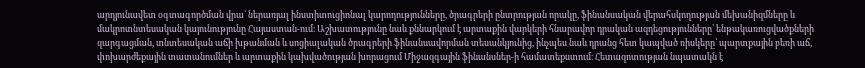արդյունավետ օգտագործման վրա՝ ներառյալ ինստիտուցիոնալ կարողությունները, ծրագրերի ընտրության որակը, ֆինանսական վերահսկողության մեխանիզմները և մակրոտնտեսական կայունությունը Հայաստան-ում։ Աշխատությունը նաև քննարկում է արտաքին վարկերի հնարավոր դրական ազդեցությունները՝ ենթակառուցվածքների զարգացման, տնտեսական աճի խթանման և սոցիալական ծրագրերի ֆինանսավորման տեսանկյունից, ինչպես նաև դրանց հետ կապված ռիսկերը՝ պարտքային բեռի աճ, փոխարժեքային տատանումներ և արտաքին կախվածության խորացում Միջազգային ֆինանսներ-ի համատեքստում։ Հետազոտության նպատակն է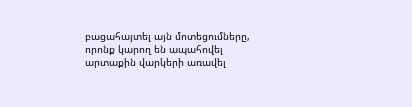բացահայտել այն մոտեցումները, որոնք կարող են ապահովել արտաքին վարկերի առավել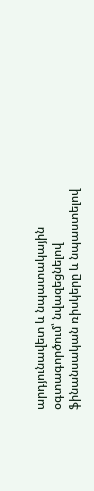արդյունավետ և նպատակային օգտագործում՝ նվազեցնելով ֆինանսական ռիսկերը և նպաստելով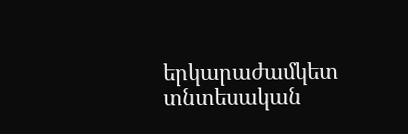երկարաժամկետ տնտեսական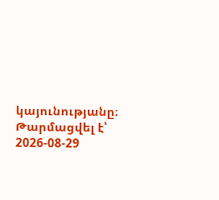կայունությանը։
Թարմացվել է՝ 2026-08-29